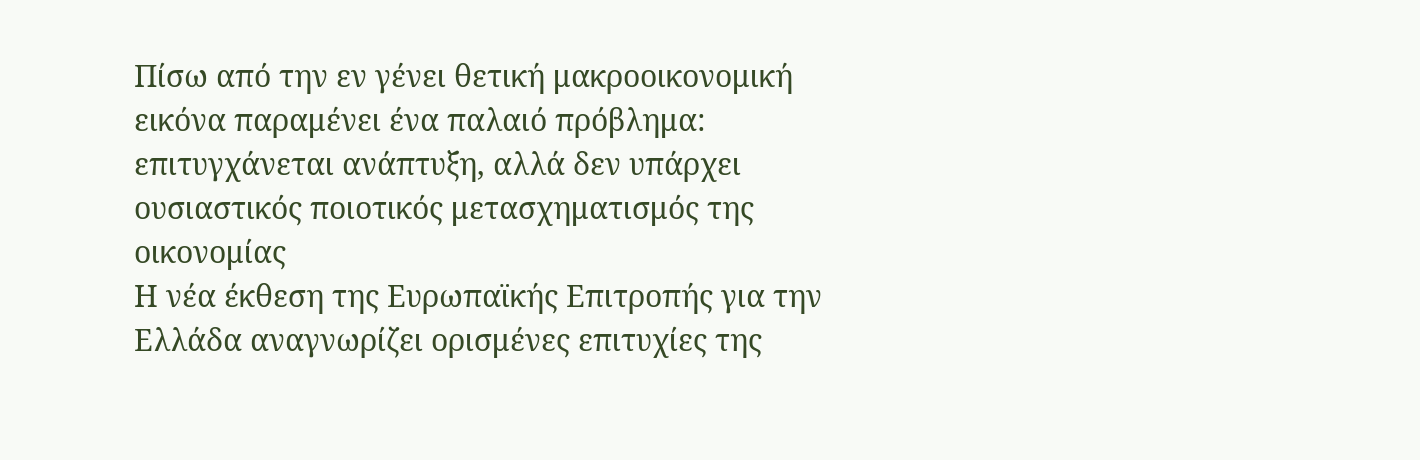Πίσω από την εν γένει θετική μακροοικονομική εικόνα παραμένει ένα παλαιό πρόβλημα: επιτυγχάνεται ανάπτυξη, αλλά δεν υπάρχει ουσιαστικός ποιοτικός μετασχηματισμός της οικονομίας
Η νέα έκθεση της Ευρωπαϊκής Επιτροπής για την Ελλάδα αναγνωρίζει ορισμένες επιτυχίες της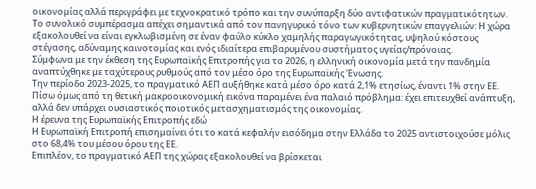οικονομίας αλλά περιγράφει με τεχνοκρατικό τρόπο και την συνύπαρξη δύο αντιφατικών πραγματικότητων.
Το συνολικό συμπέρασμα απέχει σημαντικά από τον πανηγυρικό τόνο των κυβερνητικών επαγγελιών: Η χώρα εξακολουθεί να είναι εγκλωβισμένη σε έναν φαύλο κύκλο χαμηλής παραγωγικότητας, υψηλού κόστους στέγασης, αδύναμης καινοτομίας και ενός ιδιαίτερα επιβαρυμένου συστήματος υγείας/πρόνοιας.
Σύμφωνα με την έκθεση της Ευρωπαϊκής Επιτροπής για το 2026, η ελληνική οικονομία μετά την πανδημία αναπτύχθηκε με ταχύτερους ρυθμούς από τον μέσο όρο της Ευρωπαϊκής Ένωσης.
Την περίοδο 2023-2025, το πραγματικό ΑΕΠ αυξήθηκε κατά μέσο όρο κατά 2,1% ετησίως, έναντι 1% στην ΕΕ.
Πίσω όμως από τη θετική μακροοικονομική εικόνα παραμένει ένα παλαιό πρόβλημα: έχει επιτευχθεί ανάπτυξη, αλλά δεν υπάρχει ουσιαστικός ποιοτικός μετασχηματισμός της οικονομίας.
Η έρευνα της Ευρωπαϊκής Επιτροπής εδώ
Η Ευρωπαϊκή Επιτροπή επισημαίνει ότι το κατά κεφαλήν εισόδημα στην Ελλάδα το 2025 αντιστοιχούσε μόλις στο 68,4% του μέσου όρου της ΕΕ.
Επιπλέον, το πραγματικό ΑΕΠ της χώρας εξακολουθεί να βρίσκεται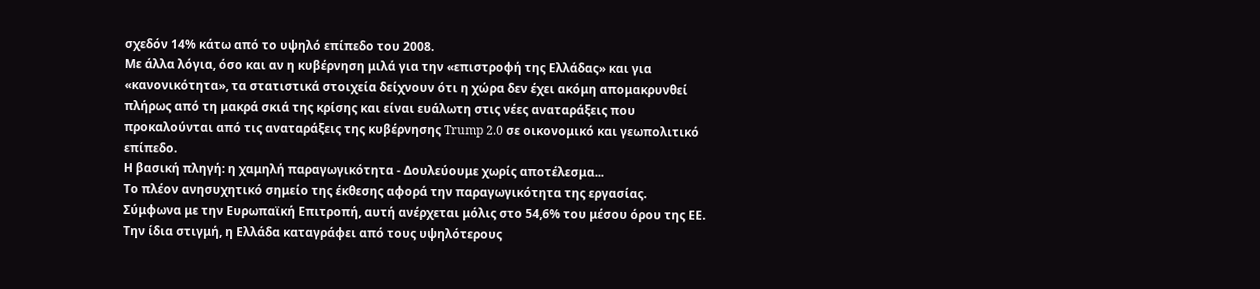σχεδόν 14% κάτω από το υψηλό επίπεδο του 2008.
Με άλλα λόγια, όσο και αν η κυβέρνηση μιλά για την «επιστροφή της Ελλάδας» και για «κανονικότητα», τα στατιστικά στοιχεία δείχνουν ότι η χώρα δεν έχει ακόμη απομακρυνθεί πλήρως από τη μακρά σκιά της κρίσης και είναι ευάλωτη στις νέες αναταράξεις που προκαλούνται από τις αναταράξεις της κυβέρνησης Trump 2.0 σε οικονομικό και γεωπολιτικό επίπεδο.
Η βασική πληγή: η χαμηλή παραγωγικότητα - Δουλεύουμε χωρίς αποτέλεσμα...
Το πλέον ανησυχητικό σημείο της έκθεσης αφορά την παραγωγικότητα της εργασίας.
Σύμφωνα με την Ευρωπαϊκή Επιτροπή, αυτή ανέρχεται μόλις στο 54,6% του μέσου όρου της ΕΕ.
Την ίδια στιγμή, η Ελλάδα καταγράφει από τους υψηλότερους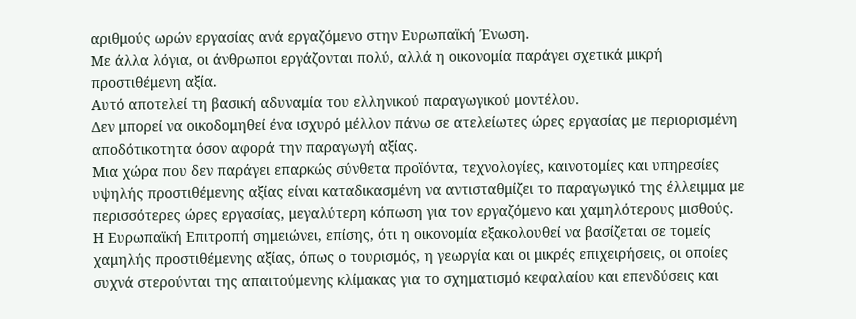αριθμούς ωρών εργασίας ανά εργαζόμενο στην Ευρωπαϊκή Ένωση.
Με άλλα λόγια, οι άνθρωποι εργάζονται πολύ, αλλά η οικονομία παράγει σχετικά μικρή προστιθέμενη αξία.
Αυτό αποτελεί τη βασική αδυναμία του ελληνικού παραγωγικού μοντέλου.
Δεν μπορεί να οικοδομηθεί ένα ισχυρό μέλλον πάνω σε ατελείωτες ώρες εργασίας με περιορισμένη αποδότικοτητα όσον αφορά την παραγωγή αξίας.
Μια χώρα που δεν παράγει επαρκώς σύνθετα προϊόντα, τεχνολογίες, καινοτομίες και υπηρεσίες υψηλής προστιθέμενης αξίας είναι καταδικασμένη να αντισταθμίζει το παραγωγικό της έλλειμμα με περισσότερες ώρες εργασίας, μεγαλύτερη κόπωση για τον εργαζόμενο και χαμηλότερους μισθούς.
Η Ευρωπαϊκή Επιτροπή σημειώνει, επίσης, ότι η οικονομία εξακολουθεί να βασίζεται σε τομείς χαμηλής προστιθέμενης αξίας, όπως ο τουρισμός, η γεωργία και οι μικρές επιχειρήσεις, οι οποίες συχνά στερούνται της απαιτούμενης κλίμακας για το σχηματισμό κεφαλαίου και επενδύσεις και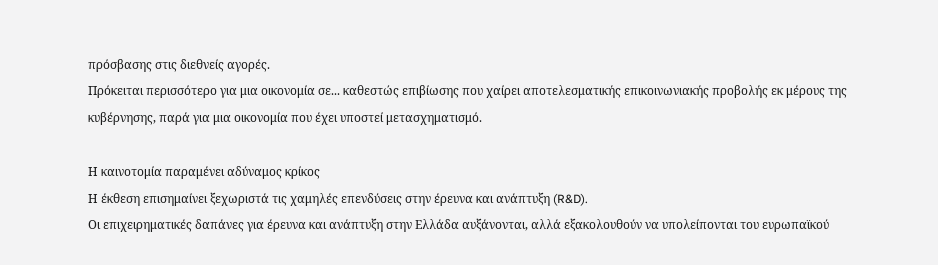πρόσβασης στις διεθνείς αγορές.
Πρόκειται περισσότερο για μια οικονομία σε... καθεστώς επιβίωσης που χαίρει αποτελεσματικής επικοινωνιακής προβολής εκ μέρους της κυβέρνησης, παρά για μια οικονομία που έχει υποστεί μετασχηματισμό.

Η καινοτομία παραμένει αδύναμος κρίκος
Η έκθεση επισημαίνει ξεχωριστά τις χαμηλές επενδύσεις στην έρευνα και ανάπτυξη (R&D).
Οι επιχειρηματικές δαπάνες για έρευνα και ανάπτυξη στην Ελλάδα αυξάνονται, αλλά εξακολουθούν να υπολείπονται του ευρωπαϊκού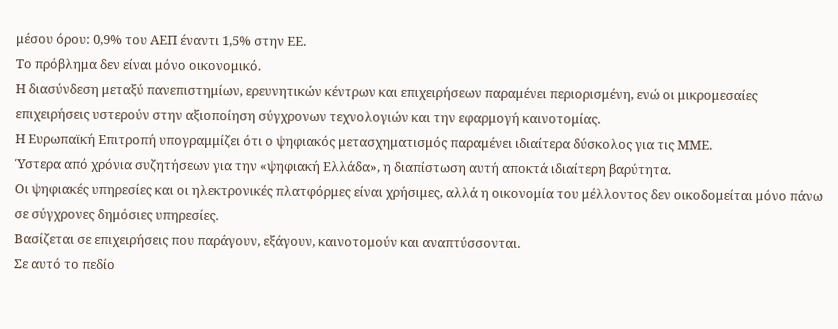μέσου όρου: 0,9% του ΑΕΠ έναντι 1,5% στην ΕΕ.
Το πρόβλημα δεν είναι μόνο οικονομικό.
Η διασύνδεση μεταξύ πανεπιστημίων, ερευνητικών κέντρων και επιχειρήσεων παραμένει περιορισμένη, ενώ οι μικρομεσαίες επιχειρήσεις υστερούν στην αξιοποίηση σύγχρονων τεχνολογιών και την εφαρμογή καινοτομίας.
Η Ευρωπαϊκή Επιτροπή υπογραμμίζει ότι ο ψηφιακός μετασχηματισμός παραμένει ιδιαίτερα δύσκολος για τις ΜΜΕ.
Ύστερα από χρόνια συζητήσεων για την «ψηφιακή Ελλάδα», η διαπίστωση αυτή αποκτά ιδιαίτερη βαρύτητα.
Οι ψηφιακές υπηρεσίες και οι ηλεκτρονικές πλατφόρμες είναι χρήσιμες, αλλά η οικονομία του μέλλοντος δεν οικοδομείται μόνο πάνω σε σύγχρονες δημόσιες υπηρεσίες.
Βασίζεται σε επιχειρήσεις που παράγουν, εξάγουν, καινοτομούν και αναπτύσσονται.
Σε αυτό το πεδίο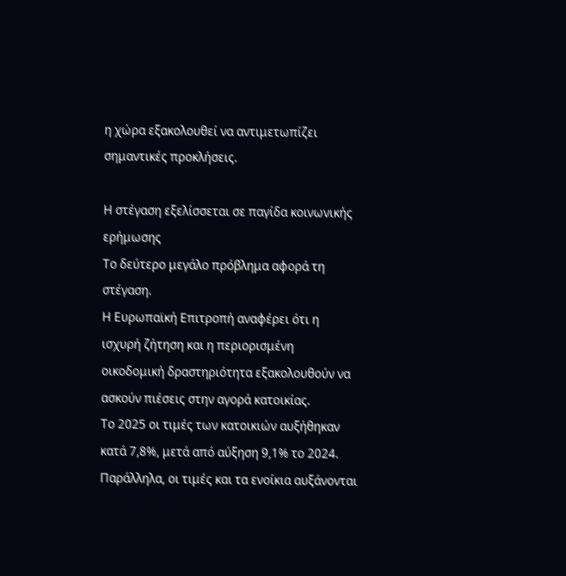η χώρα εξακολουθεί να αντιμετωπίζει σημαντικές προκλήσεις.

Η στέγαση εξελίσσεται σε παγίδα κοινωνικής ερήμωσης
Το δεύτερο μεγάλο πρόβλημα αφορά τη στέγαση.
Η Ευρωπαϊκή Επιτροπή αναφέρει ότι η ισχυρή ζήτηση και η περιορισμένη οικοδομική δραστηριότητα εξακολουθούν να ασκούν πιέσεις στην αγορά κατοικίας.
Το 2025 οι τιμές των κατοικιών αυξήθηκαν κατά 7,8%, μετά από αύξηση 9,1% το 2024.
Παράλληλα, οι τιμές και τα ενοίκια αυξάνονται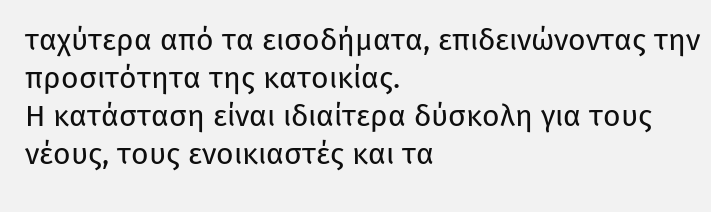ταχύτερα από τα εισοδήματα, επιδεινώνοντας την προσιτότητα της κατοικίας.
Η κατάσταση είναι ιδιαίτερα δύσκολη για τους νέους, τους ενοικιαστές και τα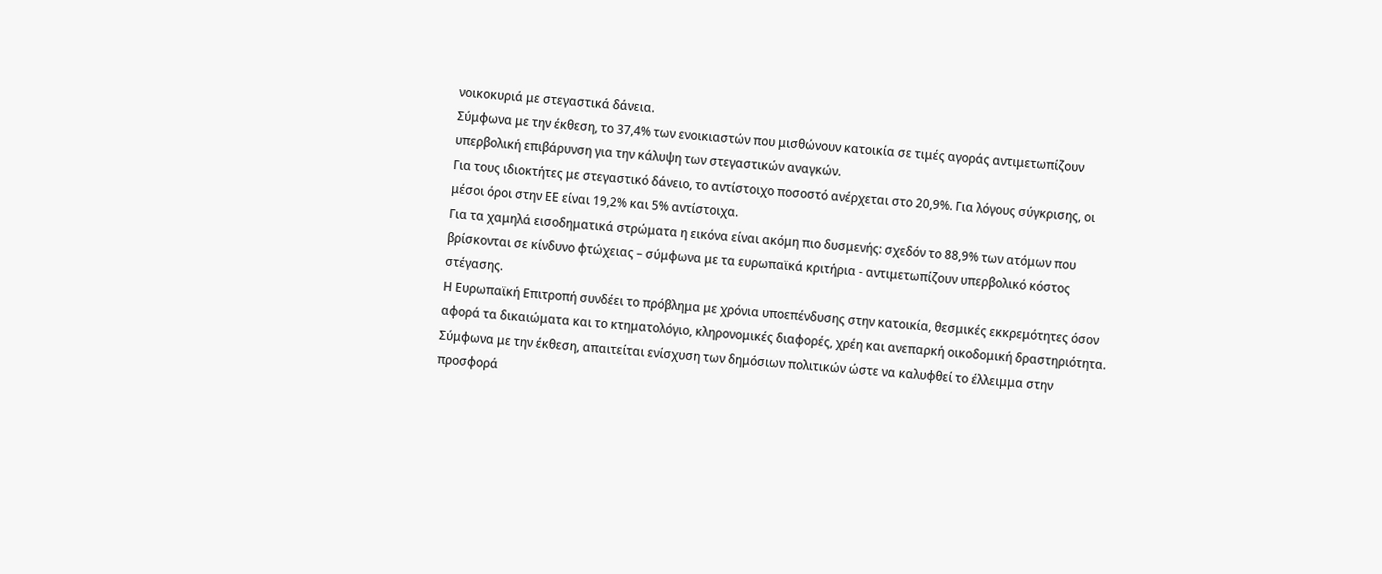νοικοκυριά με στεγαστικά δάνεια.
Σύμφωνα με την έκθεση, το 37,4% των ενοικιαστών που μισθώνουν κατοικία σε τιμές αγοράς αντιμετωπίζουν υπερβολική επιβάρυνση για την κάλυψη των στεγαστικών αναγκών.
Για τους ιδιοκτήτες με στεγαστικό δάνειο, το αντίστοιχο ποσοστό ανέρχεται στο 20,9%. Για λόγους σύγκρισης, οι μέσοι όροι στην ΕΕ είναι 19,2% και 5% αντίστοιχα.
Για τα χαμηλά εισοδηματικά στρώματα η εικόνα είναι ακόμη πιο δυσμενής: σχεδόν το 88,9% των ατόμων που βρίσκονται σε κίνδυνο φτώχειας – σύμφωνα με τα ευρωπαϊκά κριτήρια - αντιμετωπίζουν υπερβολικό κόστος στέγασης.
Η Ευρωπαϊκή Επιτροπή συνδέει το πρόβλημα με χρόνια υποεπένδυσης στην κατοικία, θεσμικές εκκρεμότητες όσον αφορά τα δικαιώματα και το κτηματολόγιο, κληρονομικές διαφορές, χρέη και ανεπαρκή οικοδομική δραστηριότητα.
Σύμφωνα με την έκθεση, απαιτείται ενίσχυση των δημόσιων πολιτικών ώστε να καλυφθεί το έλλειμμα στην προσφορά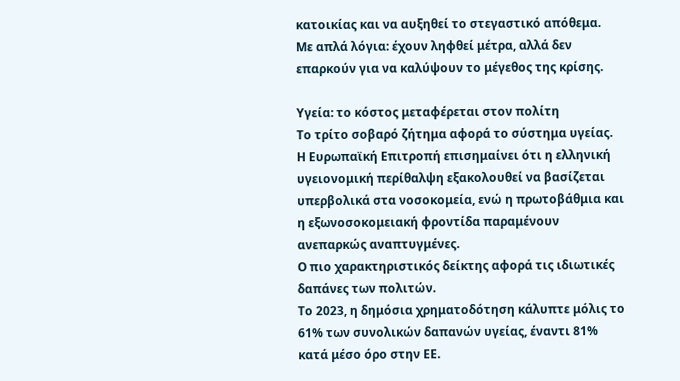κατοικίας και να αυξηθεί το στεγαστικό απόθεμα.
Με απλά λόγια: έχουν ληφθεί μέτρα, αλλά δεν επαρκούν για να καλύψουν το μέγεθος της κρίσης.

Υγεία: το κόστος μεταφέρεται στον πολίτη
Το τρίτο σοβαρό ζήτημα αφορά το σύστημα υγείας.
Η Ευρωπαϊκή Επιτροπή επισημαίνει ότι η ελληνική υγειονομική περίθαλψη εξακολουθεί να βασίζεται υπερβολικά στα νοσοκομεία, ενώ η πρωτοβάθμια και η εξωνοσοκομειακή φροντίδα παραμένουν ανεπαρκώς αναπτυγμένες.
Ο πιο χαρακτηριστικός δείκτης αφορά τις ιδιωτικές δαπάνες των πολιτών.
Το 2023, η δημόσια χρηματοδότηση κάλυπτε μόλις το 61% των συνολικών δαπανών υγείας, έναντι 81% κατά μέσο όρο στην ΕΕ.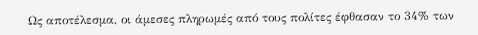Ως αποτέλεσμα, οι άμεσες πληρωμές από τους πολίτες έφθασαν το 34% των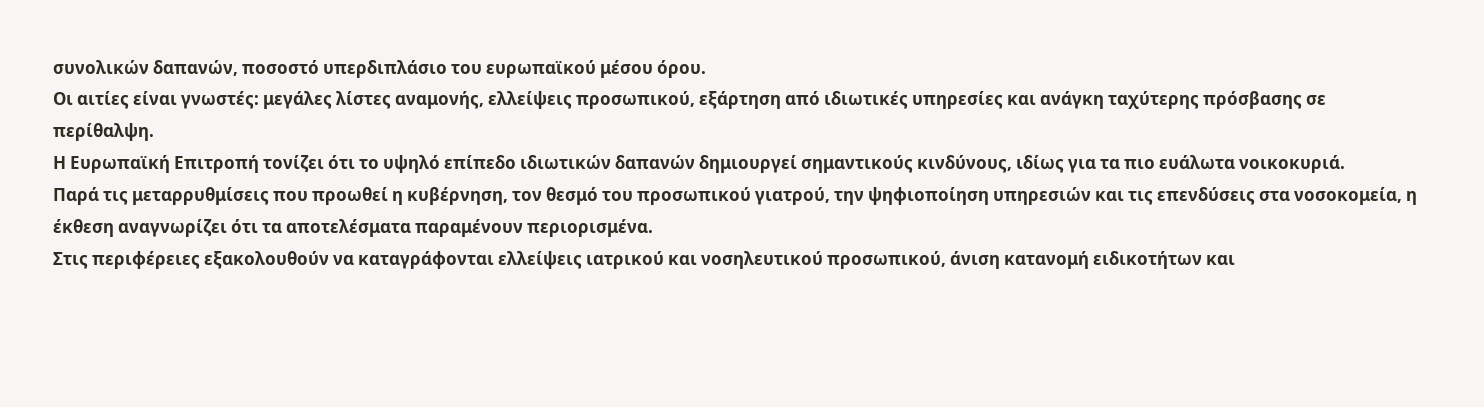συνολικών δαπανών, ποσοστό υπερδιπλάσιο του ευρωπαϊκού μέσου όρου.
Οι αιτίες είναι γνωστές: μεγάλες λίστες αναμονής, ελλείψεις προσωπικού, εξάρτηση από ιδιωτικές υπηρεσίες και ανάγκη ταχύτερης πρόσβασης σε περίθαλψη.
Η Ευρωπαϊκή Επιτροπή τονίζει ότι το υψηλό επίπεδο ιδιωτικών δαπανών δημιουργεί σημαντικούς κινδύνους, ιδίως για τα πιο ευάλωτα νοικοκυριά.
Παρά τις μεταρρυθμίσεις που προωθεί η κυβέρνηση, τον θεσμό του προσωπικού γιατρού, την ψηφιοποίηση υπηρεσιών και τις επενδύσεις στα νοσοκομεία, η έκθεση αναγνωρίζει ότι τα αποτελέσματα παραμένουν περιορισμένα.
Στις περιφέρειες εξακολουθούν να καταγράφονται ελλείψεις ιατρικού και νοσηλευτικού προσωπικού, άνιση κατανομή ειδικοτήτων και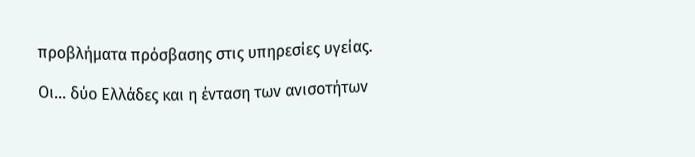προβλήματα πρόσβασης στις υπηρεσίες υγείας.

Οι... δύο Ελλάδες και η ένταση των ανισοτήτων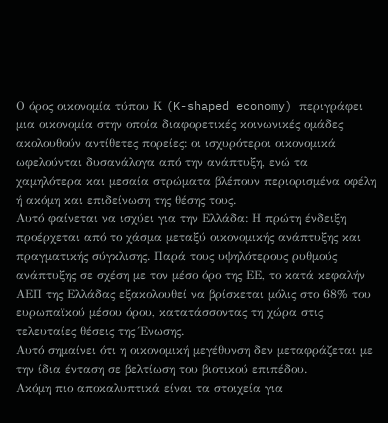Ο όρος οικονομία τύπου Κ (K-shaped economy) περιγράφει μια οικονομία στην οποία διαφορετικές κοινωνικές ομάδες ακολουθούν αντίθετες πορείες: οι ισχυρότεροι οικονομικά ωφελούνται δυσανάλογα από την ανάπτυξη, ενώ τα χαμηλότερα και μεσαία στρώματα βλέπουν περιορισμένα οφέλη ή ακόμη και επιδείνωση της θέσης τους.
Αυτό φαίνεται να ισχύει για την Ελλάδα: Η πρώτη ένδειξη προέρχεται από το χάσμα μεταξύ οικονομικής ανάπτυξης και πραγματικής σύγκλισης. Παρά τους υψηλότερους ρυθμούς ανάπτυξης σε σχέση με τον μέσο όρο της ΕΕ, το κατά κεφαλήν ΑΕΠ της Ελλάδας εξακολουθεί να βρίσκεται μόλις στο 68% του ευρωπαϊκού μέσου όρου, κατατάσσοντας τη χώρα στις τελευταίες θέσεις της Ένωσης.
Αυτό σημαίνει ότι η οικονομική μεγέθυνση δεν μεταφράζεται με την ίδια ένταση σε βελτίωση του βιοτικού επιπέδου.
Ακόμη πιο αποκαλυπτικά είναι τα στοιχεία για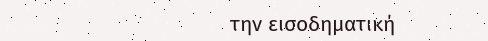την εισοδηματική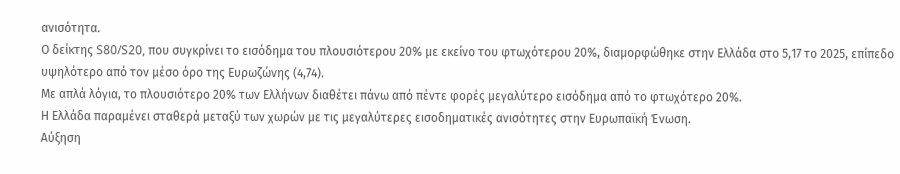ανισότητα.
Ο δείκτης S80/S20, που συγκρίνει το εισόδημα του πλουσιότερου 20% με εκείνο του φτωχότερου 20%, διαμορφώθηκε στην Ελλάδα στο 5,17 το 2025, επίπεδο υψηλότερο από τον μέσο όρο της Ευρωζώνης (4,74).
Με απλά λόγια, το πλουσιότερο 20% των Ελλήνων διαθέτει πάνω από πέντε φορές μεγαλύτερο εισόδημα από το φτωχότερο 20%.
Η Ελλάδα παραμένει σταθερά μεταξύ των χωρών με τις μεγαλύτερες εισοδηματικές ανισότητες στην Ευρωπαϊκή Ένωση.
Αύξηση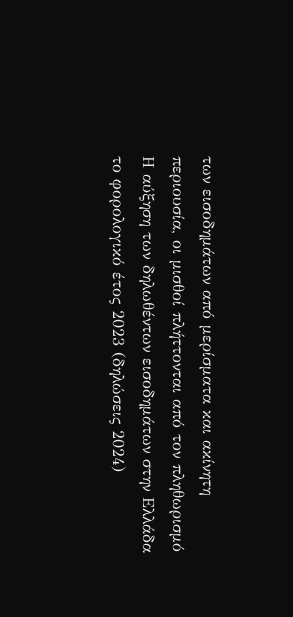των εισοδημάτων από μερίσματα και ακίνητη περιουσία, οι μισθοί πλήττονται από τον πληθωρισμό
Η αύξηση των δηλωθέντων εισοδημάτων στην Ελλάδα το φορολογικό έτος 2023 (δηλώσεις 2024)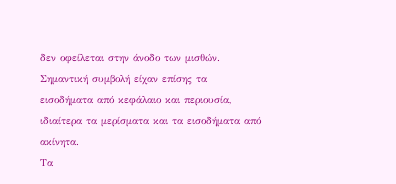δεν οφείλεται στην άνοδο των μισθών.
Σημαντική συμβολή είχαν επίσης τα εισοδήματα από κεφάλαιο και περιουσία, ιδιαίτερα τα μερίσματα και τα εισοδήματα από ακίνητα.
Τα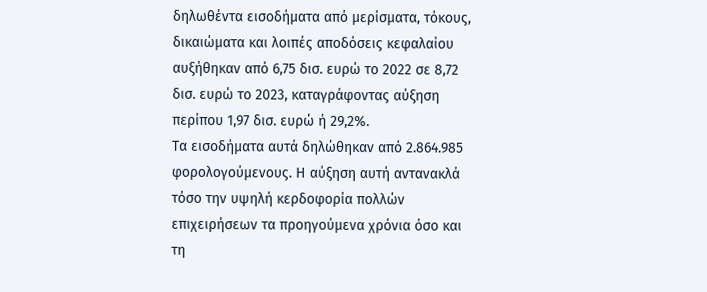δηλωθέντα εισοδήματα από μερίσματα, τόκους, δικαιώματα και λοιπές αποδόσεις κεφαλαίου αυξήθηκαν από 6,75 δισ. ευρώ το 2022 σε 8,72 δισ. ευρώ το 2023, καταγράφοντας αύξηση περίπου 1,97 δισ. ευρώ ή 29,2%.
Τα εισοδήματα αυτά δηλώθηκαν από 2.864.985 φορολογούμενους. Η αύξηση αυτή αντανακλά τόσο την υψηλή κερδοφορία πολλών επιχειρήσεων τα προηγούμενα χρόνια όσο και τη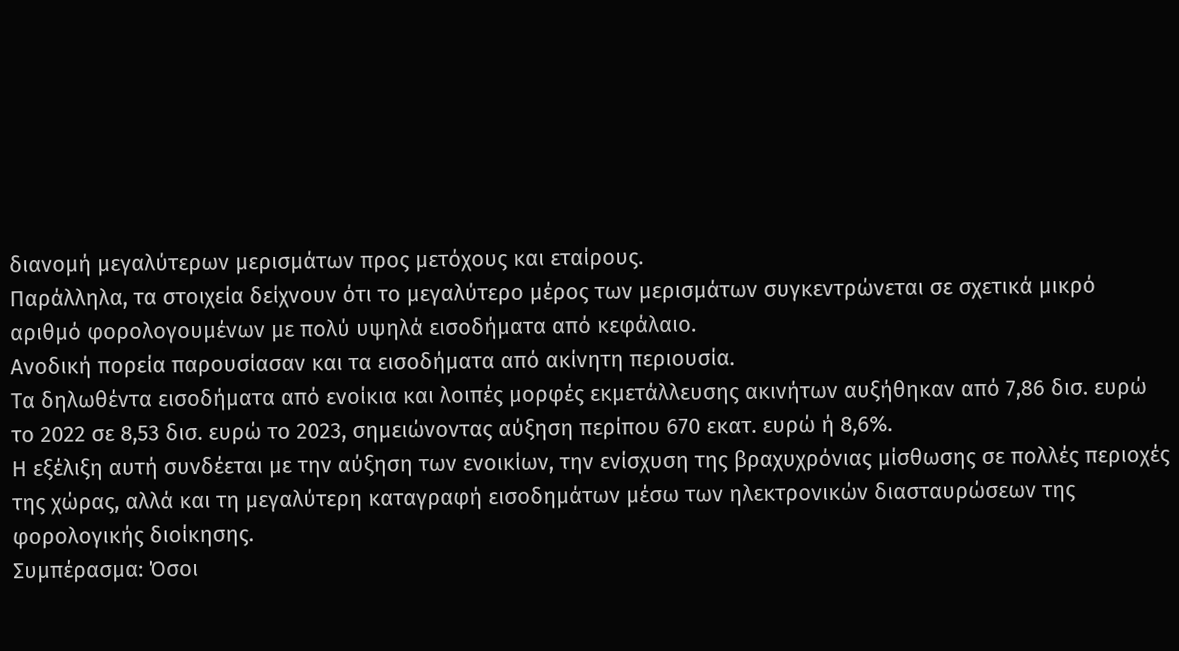διανομή μεγαλύτερων μερισμάτων προς μετόχους και εταίρους.
Παράλληλα, τα στοιχεία δείχνουν ότι το μεγαλύτερο μέρος των μερισμάτων συγκεντρώνεται σε σχετικά μικρό αριθμό φορολογουμένων με πολύ υψηλά εισοδήματα από κεφάλαιο.
Ανοδική πορεία παρουσίασαν και τα εισοδήματα από ακίνητη περιουσία.
Τα δηλωθέντα εισοδήματα από ενοίκια και λοιπές μορφές εκμετάλλευσης ακινήτων αυξήθηκαν από 7,86 δισ. ευρώ το 2022 σε 8,53 δισ. ευρώ το 2023, σημειώνοντας αύξηση περίπου 670 εκατ. ευρώ ή 8,6%.
Η εξέλιξη αυτή συνδέεται με την αύξηση των ενοικίων, την ενίσχυση της βραχυχρόνιας μίσθωσης σε πολλές περιοχές της χώρας, αλλά και τη μεγαλύτερη καταγραφή εισοδημάτων μέσω των ηλεκτρονικών διασταυρώσεων της φορολογικής διοίκησης.
Συμπέρασμα: Όσοι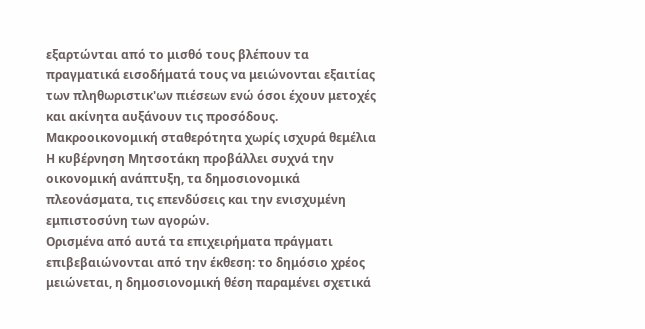εξαρτώνται από το μισθό τους βλέπουν τα πραγματικά εισοδήματά τους να μειώνονται εξαιτίας των πληθωριστικ'ων πιέσεων ενώ όσοι έχουν μετοχές και ακίνητα αυξάνουν τις προσόδους.
Μακροοικονομική σταθερότητα χωρίς ισχυρά θεμέλια
Η κυβέρνηση Μητσοτάκη προβάλλει συχνά την οικονομική ανάπτυξη, τα δημοσιονομικά πλεονάσματα, τις επενδύσεις και την ενισχυμένη εμπιστοσύνη των αγορών.
Ορισμένα από αυτά τα επιχειρήματα πράγματι επιβεβαιώνονται από την έκθεση: το δημόσιο χρέος μειώνεται, η δημοσιονομική θέση παραμένει σχετικά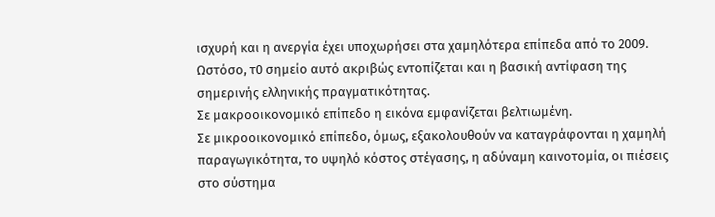ισχυρή και η ανεργία έχει υποχωρήσει στα χαμηλότερα επίπεδα από το 2009.
Ωστόσο, τ0 σημείο αυτό ακριβώς εντοπίζεται και η βασική αντίφαση της σημερινής ελληνικής πραγματικότητας.
Σε μακροοικονομικό επίπεδο η εικόνα εμφανίζεται βελτιωμένη.
Σε μικροοικονομικό επίπεδο, όμως, εξακολουθούν να καταγράφονται η χαμηλή παραγωγικότητα, το υψηλό κόστος στέγασης, η αδύναμη καινοτομία, οι πιέσεις στο σύστημα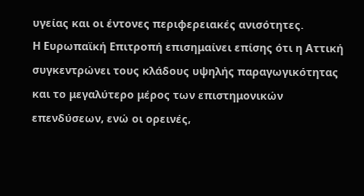υγείας και οι έντονες περιφερειακές ανισότητες.
Η Ευρωπαϊκή Επιτροπή επισημαίνει επίσης ότι η Αττική συγκεντρώνει τους κλάδους υψηλής παραγωγικότητας και το μεγαλύτερο μέρος των επιστημονικών επενδύσεων, ενώ οι ορεινές,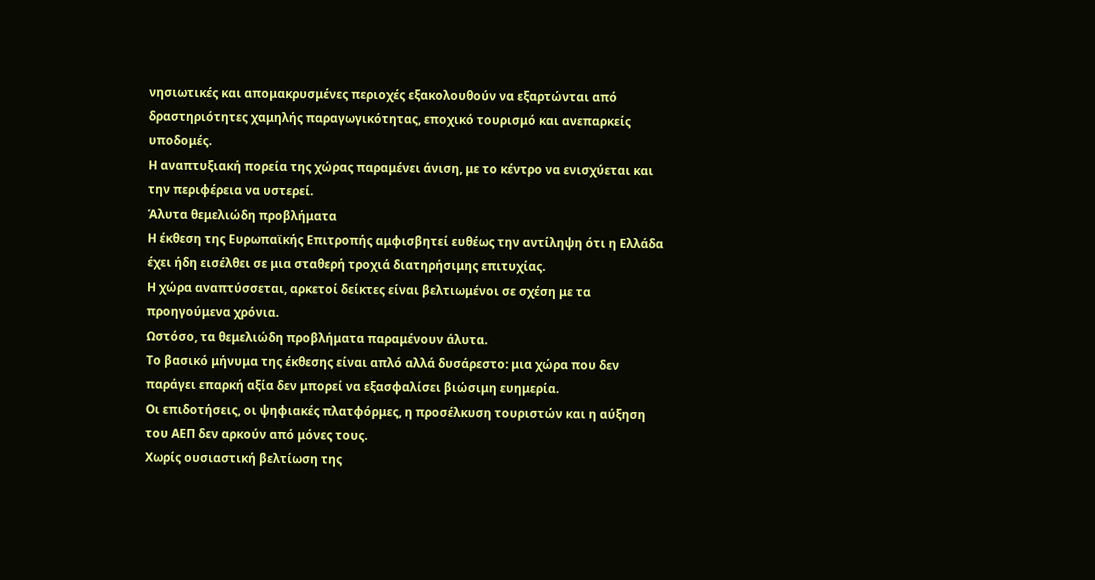νησιωτικές και απομακρυσμένες περιοχές εξακολουθούν να εξαρτώνται από δραστηριότητες χαμηλής παραγωγικότητας, εποχικό τουρισμό και ανεπαρκείς υποδομές.
Η αναπτυξιακή πορεία της χώρας παραμένει άνιση, με το κέντρο να ενισχύεται και την περιφέρεια να υστερεί.
Άλυτα θεμελιώδη προβλήματα
Η έκθεση της Ευρωπαϊκής Επιτροπής αμφισβητεί ευθέως την αντίληψη ότι η Ελλάδα έχει ήδη εισέλθει σε μια σταθερή τροχιά διατηρήσιμης επιτυχίας.
Η χώρα αναπτύσσεται, αρκετοί δείκτες είναι βελτιωμένοι σε σχέση με τα προηγούμενα χρόνια.
Ωστόσο, τα θεμελιώδη προβλήματα παραμένουν άλυτα.
Το βασικό μήνυμα της έκθεσης είναι απλό αλλά δυσάρεστο: μια χώρα που δεν παράγει επαρκή αξία δεν μπορεί να εξασφαλίσει βιώσιμη ευημερία.
Οι επιδοτήσεις, οι ψηφιακές πλατφόρμες, η προσέλκυση τουριστών και η αύξηση του ΑΕΠ δεν αρκούν από μόνες τους.
Χωρίς ουσιαστική βελτίωση της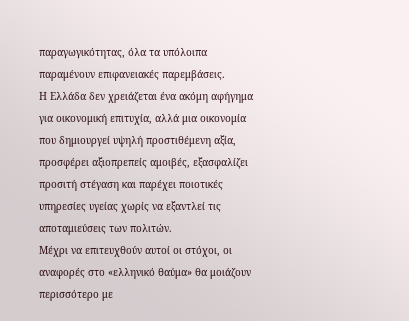παραγωγικότητας, όλα τα υπόλοιπα παραμένουν επιφανειακές παρεμβάσεις.
Η Ελλάδα δεν χρειάζεται ένα ακόμη αφήγημα για οικονομική επιτυχία, αλλά μια οικονομία που δημιουργεί υψηλή προστιθέμενη αξία, προσφέρει αξιοπρεπείς αμοιβές, εξασφαλίζει προσιτή στέγαση και παρέχει ποιοτικές υπηρεσίες υγείας χωρίς να εξαντλεί τις αποταμιεύσεις των πολιτών.
Μέχρι να επιτευχθούν αυτοί οι στόχοι, οι αναφορές στο «ελληνικό θαύμα» θα μοιάζουν περισσότερο με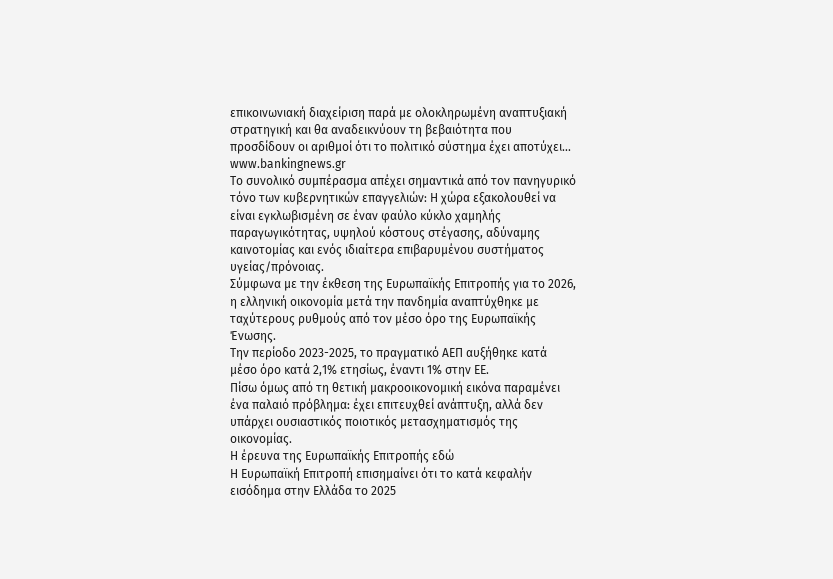επικοινωνιακή διαχείριση παρά με ολοκληρωμένη αναπτυξιακή στρατηγική και θα αναδεικνύουν τη βεβαιότητα που προσδίδουν οι αριθμοί ότι το πολιτικό σύστημα έχει αποτύχει...
www.bankingnews.gr
Το συνολικό συμπέρασμα απέχει σημαντικά από τον πανηγυρικό τόνο των κυβερνητικών επαγγελιών: Η χώρα εξακολουθεί να είναι εγκλωβισμένη σε έναν φαύλο κύκλο χαμηλής παραγωγικότητας, υψηλού κόστους στέγασης, αδύναμης καινοτομίας και ενός ιδιαίτερα επιβαρυμένου συστήματος υγείας/πρόνοιας.
Σύμφωνα με την έκθεση της Ευρωπαϊκής Επιτροπής για το 2026, η ελληνική οικονομία μετά την πανδημία αναπτύχθηκε με ταχύτερους ρυθμούς από τον μέσο όρο της Ευρωπαϊκής Ένωσης.
Την περίοδο 2023-2025, το πραγματικό ΑΕΠ αυξήθηκε κατά μέσο όρο κατά 2,1% ετησίως, έναντι 1% στην ΕΕ.
Πίσω όμως από τη θετική μακροοικονομική εικόνα παραμένει ένα παλαιό πρόβλημα: έχει επιτευχθεί ανάπτυξη, αλλά δεν υπάρχει ουσιαστικός ποιοτικός μετασχηματισμός της οικονομίας.
Η έρευνα της Ευρωπαϊκής Επιτροπής εδώ
Η Ευρωπαϊκή Επιτροπή επισημαίνει ότι το κατά κεφαλήν εισόδημα στην Ελλάδα το 2025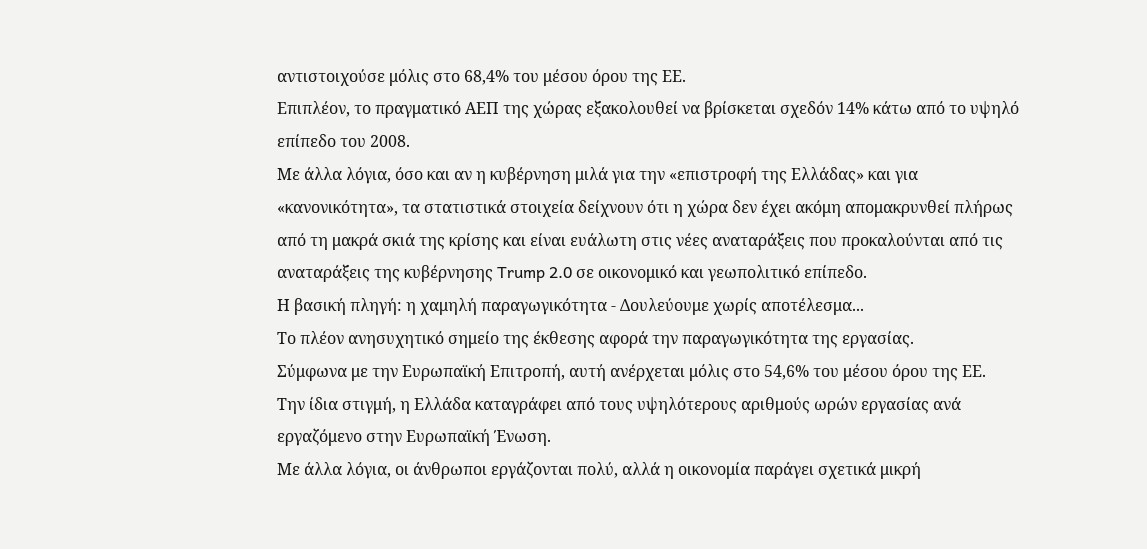αντιστοιχούσε μόλις στο 68,4% του μέσου όρου της ΕΕ.
Επιπλέον, το πραγματικό ΑΕΠ της χώρας εξακολουθεί να βρίσκεται σχεδόν 14% κάτω από το υψηλό επίπεδο του 2008.
Με άλλα λόγια, όσο και αν η κυβέρνηση μιλά για την «επιστροφή της Ελλάδας» και για «κανονικότητα», τα στατιστικά στοιχεία δείχνουν ότι η χώρα δεν έχει ακόμη απομακρυνθεί πλήρως από τη μακρά σκιά της κρίσης και είναι ευάλωτη στις νέες αναταράξεις που προκαλούνται από τις αναταράξεις της κυβέρνησης Trump 2.0 σε οικονομικό και γεωπολιτικό επίπεδο.
Η βασική πληγή: η χαμηλή παραγωγικότητα - Δουλεύουμε χωρίς αποτέλεσμα...
Το πλέον ανησυχητικό σημείο της έκθεσης αφορά την παραγωγικότητα της εργασίας.
Σύμφωνα με την Ευρωπαϊκή Επιτροπή, αυτή ανέρχεται μόλις στο 54,6% του μέσου όρου της ΕΕ.
Την ίδια στιγμή, η Ελλάδα καταγράφει από τους υψηλότερους αριθμούς ωρών εργασίας ανά εργαζόμενο στην Ευρωπαϊκή Ένωση.
Με άλλα λόγια, οι άνθρωποι εργάζονται πολύ, αλλά η οικονομία παράγει σχετικά μικρή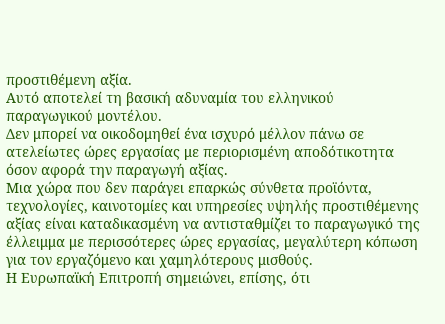προστιθέμενη αξία.
Αυτό αποτελεί τη βασική αδυναμία του ελληνικού παραγωγικού μοντέλου.
Δεν μπορεί να οικοδομηθεί ένα ισχυρό μέλλον πάνω σε ατελείωτες ώρες εργασίας με περιορισμένη αποδότικοτητα όσον αφορά την παραγωγή αξίας.
Μια χώρα που δεν παράγει επαρκώς σύνθετα προϊόντα, τεχνολογίες, καινοτομίες και υπηρεσίες υψηλής προστιθέμενης αξίας είναι καταδικασμένη να αντισταθμίζει το παραγωγικό της έλλειμμα με περισσότερες ώρες εργασίας, μεγαλύτερη κόπωση για τον εργαζόμενο και χαμηλότερους μισθούς.
Η Ευρωπαϊκή Επιτροπή σημειώνει, επίσης, ότι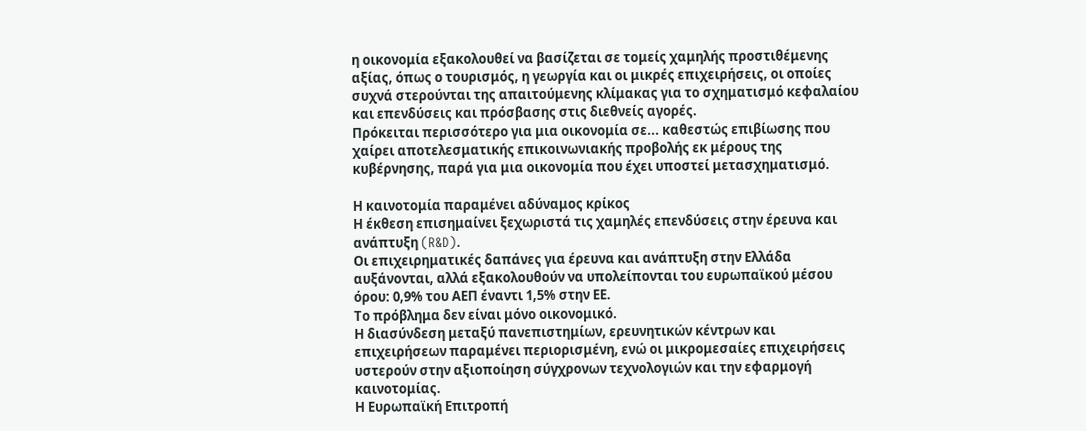η οικονομία εξακολουθεί να βασίζεται σε τομείς χαμηλής προστιθέμενης αξίας, όπως ο τουρισμός, η γεωργία και οι μικρές επιχειρήσεις, οι οποίες συχνά στερούνται της απαιτούμενης κλίμακας για το σχηματισμό κεφαλαίου και επενδύσεις και πρόσβασης στις διεθνείς αγορές.
Πρόκειται περισσότερο για μια οικονομία σε... καθεστώς επιβίωσης που χαίρει αποτελεσματικής επικοινωνιακής προβολής εκ μέρους της κυβέρνησης, παρά για μια οικονομία που έχει υποστεί μετασχηματισμό.

Η καινοτομία παραμένει αδύναμος κρίκος
Η έκθεση επισημαίνει ξεχωριστά τις χαμηλές επενδύσεις στην έρευνα και ανάπτυξη (R&D).
Οι επιχειρηματικές δαπάνες για έρευνα και ανάπτυξη στην Ελλάδα αυξάνονται, αλλά εξακολουθούν να υπολείπονται του ευρωπαϊκού μέσου όρου: 0,9% του ΑΕΠ έναντι 1,5% στην ΕΕ.
Το πρόβλημα δεν είναι μόνο οικονομικό.
Η διασύνδεση μεταξύ πανεπιστημίων, ερευνητικών κέντρων και επιχειρήσεων παραμένει περιορισμένη, ενώ οι μικρομεσαίες επιχειρήσεις υστερούν στην αξιοποίηση σύγχρονων τεχνολογιών και την εφαρμογή καινοτομίας.
Η Ευρωπαϊκή Επιτροπή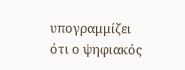υπογραμμίζει ότι ο ψηφιακός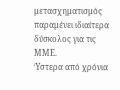μετασχηματισμός παραμένει ιδιαίτερα δύσκολος για τις ΜΜΕ.
Ύστερα από χρόνια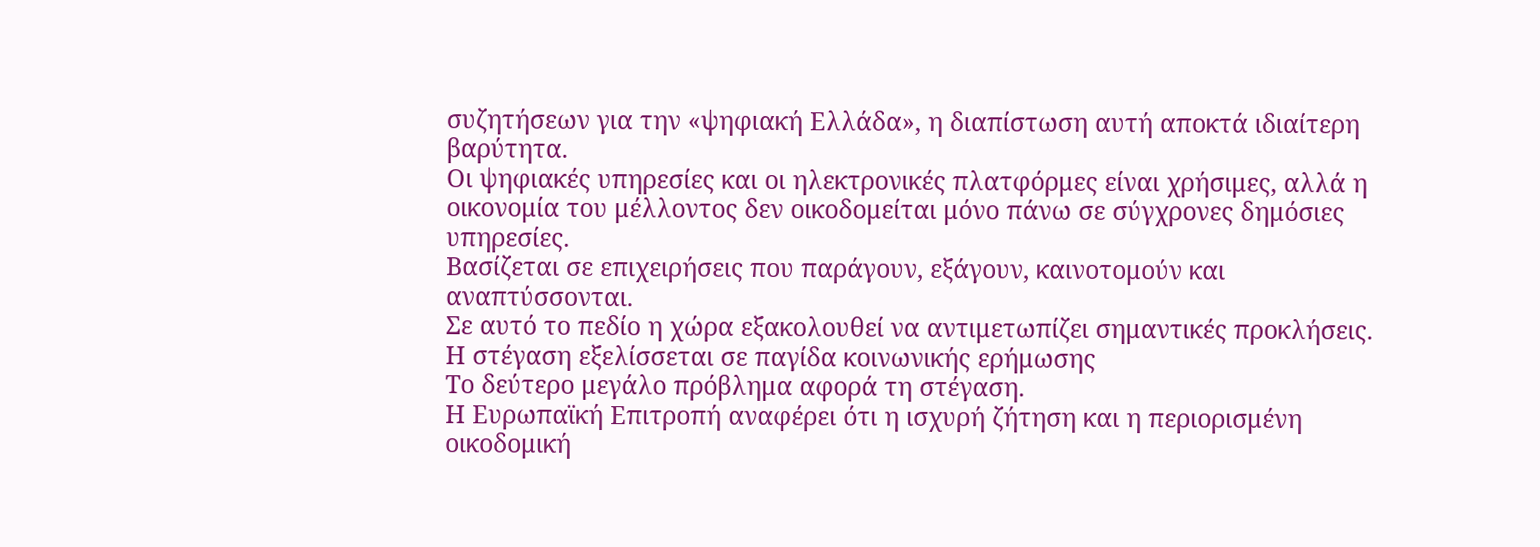συζητήσεων για την «ψηφιακή Ελλάδα», η διαπίστωση αυτή αποκτά ιδιαίτερη βαρύτητα.
Οι ψηφιακές υπηρεσίες και οι ηλεκτρονικές πλατφόρμες είναι χρήσιμες, αλλά η οικονομία του μέλλοντος δεν οικοδομείται μόνο πάνω σε σύγχρονες δημόσιες υπηρεσίες.
Βασίζεται σε επιχειρήσεις που παράγουν, εξάγουν, καινοτομούν και αναπτύσσονται.
Σε αυτό το πεδίο η χώρα εξακολουθεί να αντιμετωπίζει σημαντικές προκλήσεις.
Η στέγαση εξελίσσεται σε παγίδα κοινωνικής ερήμωσης
Το δεύτερο μεγάλο πρόβλημα αφορά τη στέγαση.
Η Ευρωπαϊκή Επιτροπή αναφέρει ότι η ισχυρή ζήτηση και η περιορισμένη οικοδομική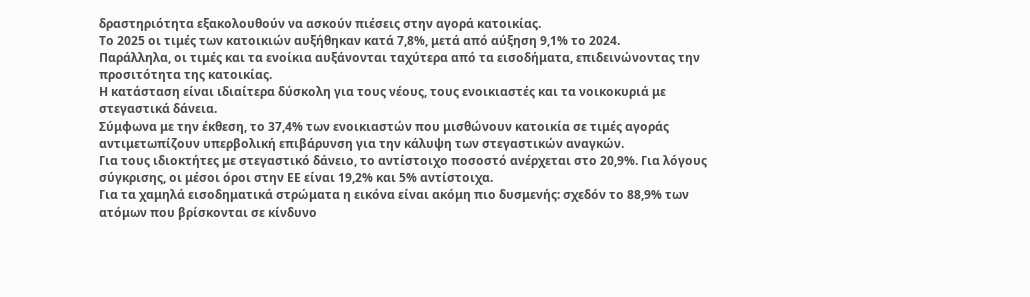δραστηριότητα εξακολουθούν να ασκούν πιέσεις στην αγορά κατοικίας.
Το 2025 οι τιμές των κατοικιών αυξήθηκαν κατά 7,8%, μετά από αύξηση 9,1% το 2024.
Παράλληλα, οι τιμές και τα ενοίκια αυξάνονται ταχύτερα από τα εισοδήματα, επιδεινώνοντας την προσιτότητα της κατοικίας.
Η κατάσταση είναι ιδιαίτερα δύσκολη για τους νέους, τους ενοικιαστές και τα νοικοκυριά με στεγαστικά δάνεια.
Σύμφωνα με την έκθεση, το 37,4% των ενοικιαστών που μισθώνουν κατοικία σε τιμές αγοράς αντιμετωπίζουν υπερβολική επιβάρυνση για την κάλυψη των στεγαστικών αναγκών.
Για τους ιδιοκτήτες με στεγαστικό δάνειο, το αντίστοιχο ποσοστό ανέρχεται στο 20,9%. Για λόγους σύγκρισης, οι μέσοι όροι στην ΕΕ είναι 19,2% και 5% αντίστοιχα.
Για τα χαμηλά εισοδηματικά στρώματα η εικόνα είναι ακόμη πιο δυσμενής: σχεδόν το 88,9% των ατόμων που βρίσκονται σε κίνδυνο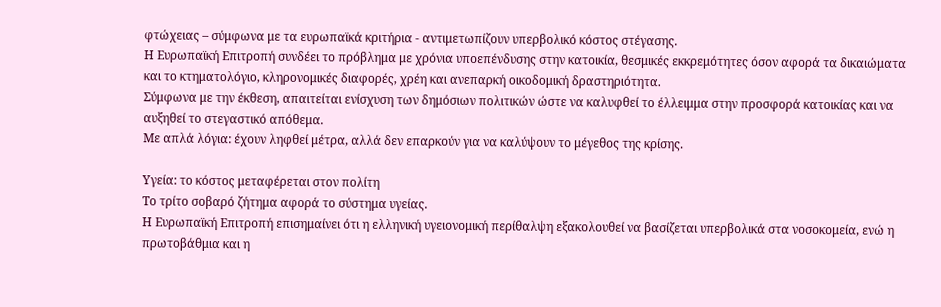φτώχειας – σύμφωνα με τα ευρωπαϊκά κριτήρια - αντιμετωπίζουν υπερβολικό κόστος στέγασης.
Η Ευρωπαϊκή Επιτροπή συνδέει το πρόβλημα με χρόνια υποεπένδυσης στην κατοικία, θεσμικές εκκρεμότητες όσον αφορά τα δικαιώματα και το κτηματολόγιο, κληρονομικές διαφορές, χρέη και ανεπαρκή οικοδομική δραστηριότητα.
Σύμφωνα με την έκθεση, απαιτείται ενίσχυση των δημόσιων πολιτικών ώστε να καλυφθεί το έλλειμμα στην προσφορά κατοικίας και να αυξηθεί το στεγαστικό απόθεμα.
Με απλά λόγια: έχουν ληφθεί μέτρα, αλλά δεν επαρκούν για να καλύψουν το μέγεθος της κρίσης.

Υγεία: το κόστος μεταφέρεται στον πολίτη
Το τρίτο σοβαρό ζήτημα αφορά το σύστημα υγείας.
Η Ευρωπαϊκή Επιτροπή επισημαίνει ότι η ελληνική υγειονομική περίθαλψη εξακολουθεί να βασίζεται υπερβολικά στα νοσοκομεία, ενώ η πρωτοβάθμια και η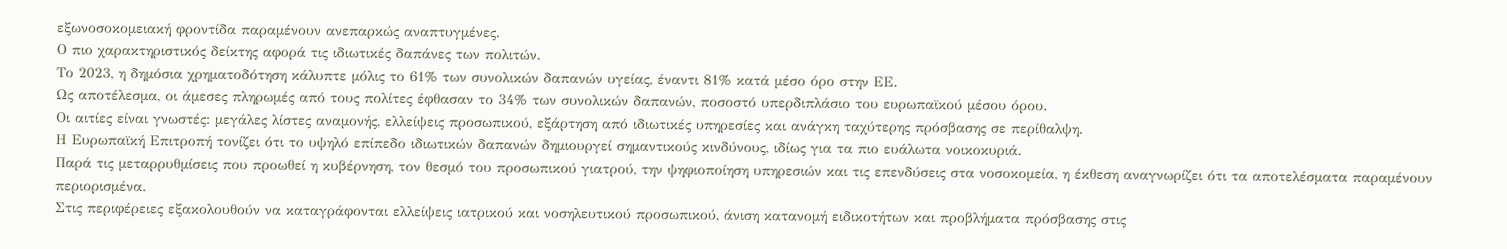εξωνοσοκομειακή φροντίδα παραμένουν ανεπαρκώς αναπτυγμένες.
Ο πιο χαρακτηριστικός δείκτης αφορά τις ιδιωτικές δαπάνες των πολιτών.
Το 2023, η δημόσια χρηματοδότηση κάλυπτε μόλις το 61% των συνολικών δαπανών υγείας, έναντι 81% κατά μέσο όρο στην ΕΕ.
Ως αποτέλεσμα, οι άμεσες πληρωμές από τους πολίτες έφθασαν το 34% των συνολικών δαπανών, ποσοστό υπερδιπλάσιο του ευρωπαϊκού μέσου όρου.
Οι αιτίες είναι γνωστές: μεγάλες λίστες αναμονής, ελλείψεις προσωπικού, εξάρτηση από ιδιωτικές υπηρεσίες και ανάγκη ταχύτερης πρόσβασης σε περίθαλψη.
Η Ευρωπαϊκή Επιτροπή τονίζει ότι το υψηλό επίπεδο ιδιωτικών δαπανών δημιουργεί σημαντικούς κινδύνους, ιδίως για τα πιο ευάλωτα νοικοκυριά.
Παρά τις μεταρρυθμίσεις που προωθεί η κυβέρνηση, τον θεσμό του προσωπικού γιατρού, την ψηφιοποίηση υπηρεσιών και τις επενδύσεις στα νοσοκομεία, η έκθεση αναγνωρίζει ότι τα αποτελέσματα παραμένουν περιορισμένα.
Στις περιφέρειες εξακολουθούν να καταγράφονται ελλείψεις ιατρικού και νοσηλευτικού προσωπικού, άνιση κατανομή ειδικοτήτων και προβλήματα πρόσβασης στις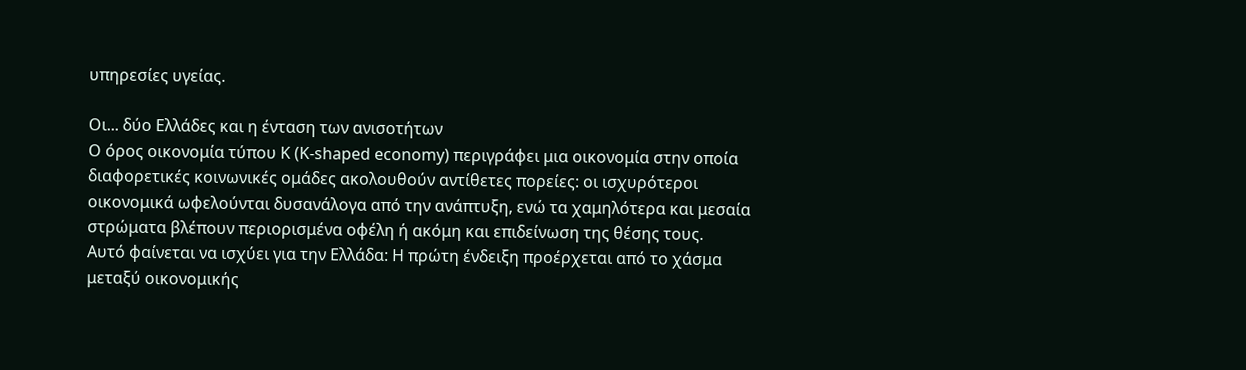υπηρεσίες υγείας.

Οι... δύο Ελλάδες και η ένταση των ανισοτήτων
Ο όρος οικονομία τύπου Κ (K-shaped economy) περιγράφει μια οικονομία στην οποία διαφορετικές κοινωνικές ομάδες ακολουθούν αντίθετες πορείες: οι ισχυρότεροι οικονομικά ωφελούνται δυσανάλογα από την ανάπτυξη, ενώ τα χαμηλότερα και μεσαία στρώματα βλέπουν περιορισμένα οφέλη ή ακόμη και επιδείνωση της θέσης τους.
Αυτό φαίνεται να ισχύει για την Ελλάδα: Η πρώτη ένδειξη προέρχεται από το χάσμα μεταξύ οικονομικής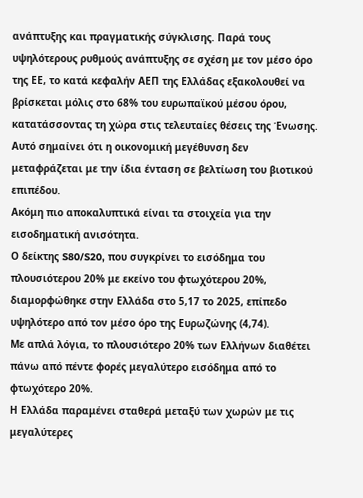ανάπτυξης και πραγματικής σύγκλισης. Παρά τους υψηλότερους ρυθμούς ανάπτυξης σε σχέση με τον μέσο όρο της ΕΕ, το κατά κεφαλήν ΑΕΠ της Ελλάδας εξακολουθεί να βρίσκεται μόλις στο 68% του ευρωπαϊκού μέσου όρου, κατατάσσοντας τη χώρα στις τελευταίες θέσεις της Ένωσης.
Αυτό σημαίνει ότι η οικονομική μεγέθυνση δεν μεταφράζεται με την ίδια ένταση σε βελτίωση του βιοτικού επιπέδου.
Ακόμη πιο αποκαλυπτικά είναι τα στοιχεία για την εισοδηματική ανισότητα.
Ο δείκτης S80/S20, που συγκρίνει το εισόδημα του πλουσιότερου 20% με εκείνο του φτωχότερου 20%, διαμορφώθηκε στην Ελλάδα στο 5,17 το 2025, επίπεδο υψηλότερο από τον μέσο όρο της Ευρωζώνης (4,74).
Με απλά λόγια, το πλουσιότερο 20% των Ελλήνων διαθέτει πάνω από πέντε φορές μεγαλύτερο εισόδημα από το φτωχότερο 20%.
Η Ελλάδα παραμένει σταθερά μεταξύ των χωρών με τις μεγαλύτερες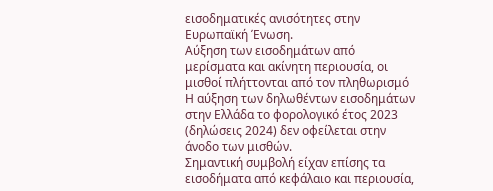εισοδηματικές ανισότητες στην Ευρωπαϊκή Ένωση.
Αύξηση των εισοδημάτων από μερίσματα και ακίνητη περιουσία, οι μισθοί πλήττονται από τον πληθωρισμό
Η αύξηση των δηλωθέντων εισοδημάτων στην Ελλάδα το φορολογικό έτος 2023 (δηλώσεις 2024) δεν οφείλεται στην άνοδο των μισθών.
Σημαντική συμβολή είχαν επίσης τα εισοδήματα από κεφάλαιο και περιουσία,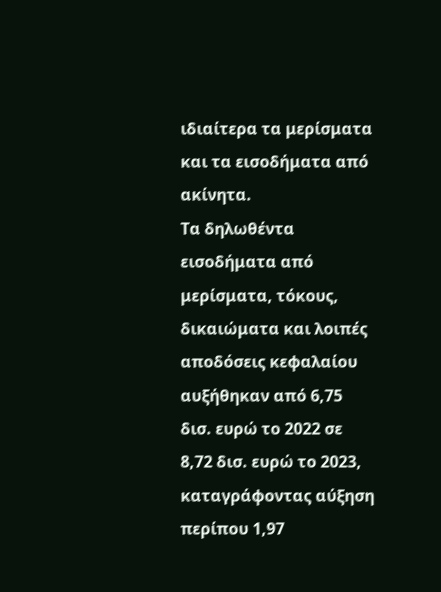ιδιαίτερα τα μερίσματα και τα εισοδήματα από ακίνητα.
Τα δηλωθέντα εισοδήματα από μερίσματα, τόκους, δικαιώματα και λοιπές αποδόσεις κεφαλαίου αυξήθηκαν από 6,75 δισ. ευρώ το 2022 σε 8,72 δισ. ευρώ το 2023, καταγράφοντας αύξηση περίπου 1,97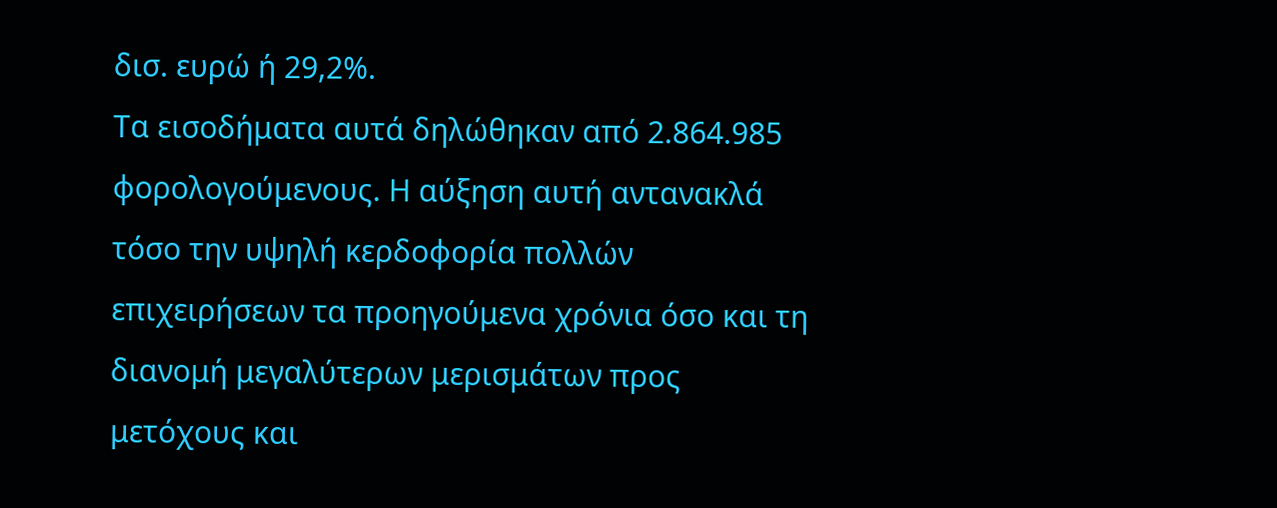δισ. ευρώ ή 29,2%.
Τα εισοδήματα αυτά δηλώθηκαν από 2.864.985 φορολογούμενους. Η αύξηση αυτή αντανακλά τόσο την υψηλή κερδοφορία πολλών επιχειρήσεων τα προηγούμενα χρόνια όσο και τη διανομή μεγαλύτερων μερισμάτων προς μετόχους και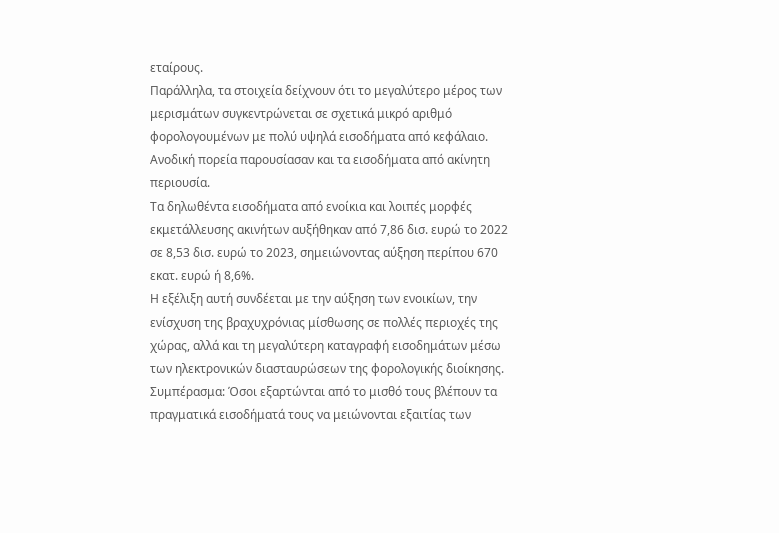εταίρους.
Παράλληλα, τα στοιχεία δείχνουν ότι το μεγαλύτερο μέρος των μερισμάτων συγκεντρώνεται σε σχετικά μικρό αριθμό φορολογουμένων με πολύ υψηλά εισοδήματα από κεφάλαιο.
Ανοδική πορεία παρουσίασαν και τα εισοδήματα από ακίνητη περιουσία.
Τα δηλωθέντα εισοδήματα από ενοίκια και λοιπές μορφές εκμετάλλευσης ακινήτων αυξήθηκαν από 7,86 δισ. ευρώ το 2022 σε 8,53 δισ. ευρώ το 2023, σημειώνοντας αύξηση περίπου 670 εκατ. ευρώ ή 8,6%.
Η εξέλιξη αυτή συνδέεται με την αύξηση των ενοικίων, την ενίσχυση της βραχυχρόνιας μίσθωσης σε πολλές περιοχές της χώρας, αλλά και τη μεγαλύτερη καταγραφή εισοδημάτων μέσω των ηλεκτρονικών διασταυρώσεων της φορολογικής διοίκησης.
Συμπέρασμα: Όσοι εξαρτώνται από το μισθό τους βλέπουν τα πραγματικά εισοδήματά τους να μειώνονται εξαιτίας των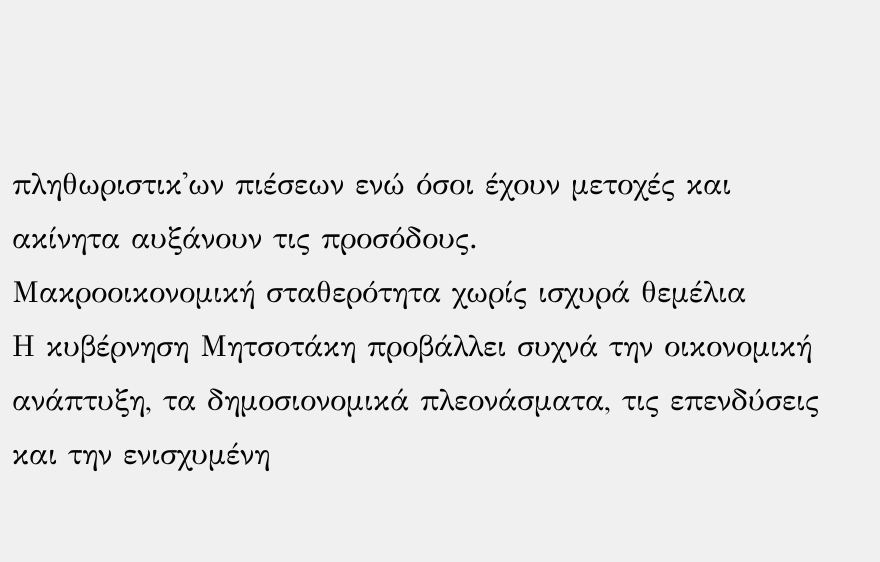πληθωριστικ'ων πιέσεων ενώ όσοι έχουν μετοχές και ακίνητα αυξάνουν τις προσόδους.
Μακροοικονομική σταθερότητα χωρίς ισχυρά θεμέλια
Η κυβέρνηση Μητσοτάκη προβάλλει συχνά την οικονομική ανάπτυξη, τα δημοσιονομικά πλεονάσματα, τις επενδύσεις και την ενισχυμένη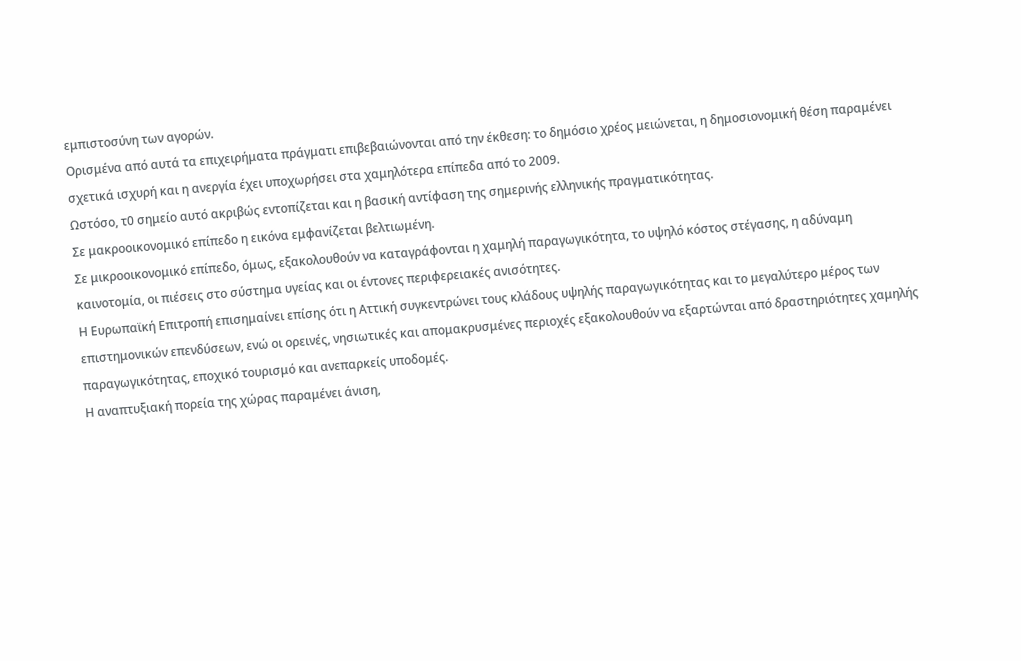εμπιστοσύνη των αγορών.
Ορισμένα από αυτά τα επιχειρήματα πράγματι επιβεβαιώνονται από την έκθεση: το δημόσιο χρέος μειώνεται, η δημοσιονομική θέση παραμένει σχετικά ισχυρή και η ανεργία έχει υποχωρήσει στα χαμηλότερα επίπεδα από το 2009.
Ωστόσο, τ0 σημείο αυτό ακριβώς εντοπίζεται και η βασική αντίφαση της σημερινής ελληνικής πραγματικότητας.
Σε μακροοικονομικό επίπεδο η εικόνα εμφανίζεται βελτιωμένη.
Σε μικροοικονομικό επίπεδο, όμως, εξακολουθούν να καταγράφονται η χαμηλή παραγωγικότητα, το υψηλό κόστος στέγασης, η αδύναμη καινοτομία, οι πιέσεις στο σύστημα υγείας και οι έντονες περιφερειακές ανισότητες.
Η Ευρωπαϊκή Επιτροπή επισημαίνει επίσης ότι η Αττική συγκεντρώνει τους κλάδους υψηλής παραγωγικότητας και το μεγαλύτερο μέρος των επιστημονικών επενδύσεων, ενώ οι ορεινές, νησιωτικές και απομακρυσμένες περιοχές εξακολουθούν να εξαρτώνται από δραστηριότητες χαμηλής παραγωγικότητας, εποχικό τουρισμό και ανεπαρκείς υποδομές.
Η αναπτυξιακή πορεία της χώρας παραμένει άνιση,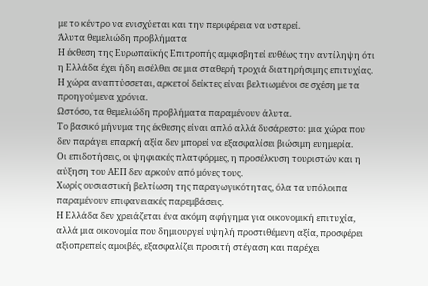με το κέντρο να ενισχύεται και την περιφέρεια να υστερεί.
Άλυτα θεμελιώδη προβλήματα
Η έκθεση της Ευρωπαϊκής Επιτροπής αμφισβητεί ευθέως την αντίληψη ότι η Ελλάδα έχει ήδη εισέλθει σε μια σταθερή τροχιά διατηρήσιμης επιτυχίας.
Η χώρα αναπτύσσεται, αρκετοί δείκτες είναι βελτιωμένοι σε σχέση με τα προηγούμενα χρόνια.
Ωστόσο, τα θεμελιώδη προβλήματα παραμένουν άλυτα.
Το βασικό μήνυμα της έκθεσης είναι απλό αλλά δυσάρεστο: μια χώρα που δεν παράγει επαρκή αξία δεν μπορεί να εξασφαλίσει βιώσιμη ευημερία.
Οι επιδοτήσεις, οι ψηφιακές πλατφόρμες, η προσέλκυση τουριστών και η αύξηση του ΑΕΠ δεν αρκούν από μόνες τους.
Χωρίς ουσιαστική βελτίωση της παραγωγικότητας, όλα τα υπόλοιπα παραμένουν επιφανειακές παρεμβάσεις.
Η Ελλάδα δεν χρειάζεται ένα ακόμη αφήγημα για οικονομική επιτυχία, αλλά μια οικονομία που δημιουργεί υψηλή προστιθέμενη αξία, προσφέρει αξιοπρεπείς αμοιβές, εξασφαλίζει προσιτή στέγαση και παρέχει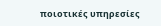ποιοτικές υπηρεσίες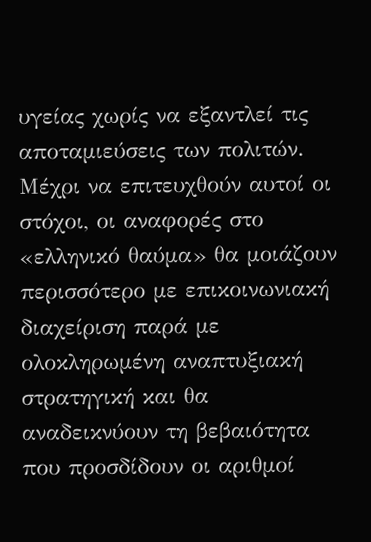υγείας χωρίς να εξαντλεί τις αποταμιεύσεις των πολιτών.
Μέχρι να επιτευχθούν αυτοί οι στόχοι, οι αναφορές στο «ελληνικό θαύμα» θα μοιάζουν περισσότερο με επικοινωνιακή διαχείριση παρά με ολοκληρωμένη αναπτυξιακή στρατηγική και θα αναδεικνύουν τη βεβαιότητα που προσδίδουν οι αριθμοί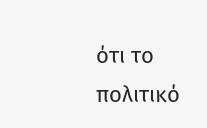ότι το πολιτικό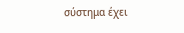σύστημα έχει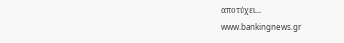αποτύχει...
www.bankingnews.gr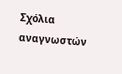Σχόλια αναγνωστών